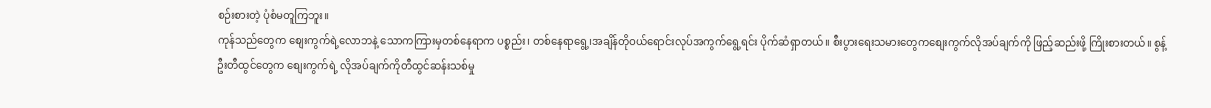စဉ်းစားတဲ့ ပုံစံမတူကြဘူး။
ကုန်သည်တွေက စျေးကွက်ရဲ့လောဘနဲ့ သောကကြားမှတစ်နေရာက ပစ္စည်း၊ တစ်နေရာရွေ့၊အချိန်တိုဝယ်ရောင်းလုပ်အကွက်ရွေ့ရင်း ပိုက်ဆံရှာတယ်။ စီးပွားရေးသမားတွေကစျေးကွက်လိုအပ်ချက်ကို ဖြည့်ဆည်းဖို့ ကြိုးစားတယ်။ စွန့်ဦးတီထွင်တွေက စျေးကွက်ရဲ့ လိုအပ်ချက်ကိုတီထွင်ဆန်းသစ်မှု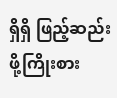ရှိရှိ ဖြည့်ဆည်းဖို့ကြိုးစား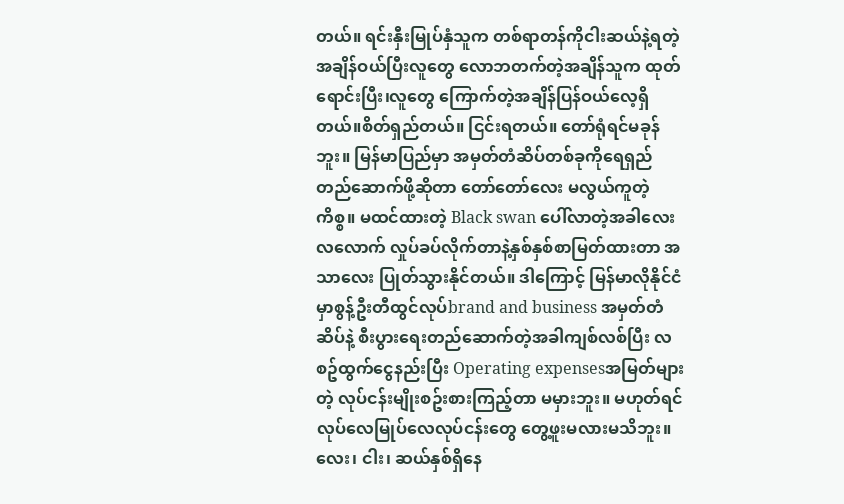တယ်။ ရင်းနှီးမြုပ်နှံသူက တစ်ရာတန်ကိုငါးဆယ်နဲ့ရတဲ့အချိန်ဝယ်ပြီးလူတွေ လောဘတက်တဲ့အချိန်သူက ထုတ်ရောင်းပြီး၊လူတွေ ကြောက်တဲ့အချိန်ပြန်ဝယ်လေ့ရှိတယ်။စိတ်ရှည်တယ်။ ငြင်းရတယ်။ တော်ရုံရင်မခုန်ဘူး။ မြန်မာပြည်မှာ အမှတ်တံဆိပ်တစ်ခုကိုရေရှည်တည်ဆောက်ဖို့ဆိုတာ တော်တော်လေး မလွယ်ကူတဲ့ကိစ္စ။ မထင်ထားတဲ့ Black swan ပေါ်လာတဲ့အခါလေးလလောက် လှုပ်ခပ်လိုက်တာနဲ့နှစ်နှစ်စာမြတ်ထားတာ အသာလေး ပြုတ်သွားနိုင်တယ်။ ဒါကြောင့် မြန်မာလိုနိုင်ငံမှာစွန့်ဦးတီထွင်လုပ်brand and business အမှတ်တံဆိပ်နဲ့ စီးပွားရေးတည်ဆောက်တဲ့အခါကျစ်လစ်ပြီး လစဥ်ထွက်ငွေနည်းပြီး Operating expensesအမြတ်များတဲ့ လုပ်ငန်းမျိုးစဥ်းစားကြည့်တာ မမှားဘူး။ မဟုတ်ရင် လုပ်လေမြုပ်လေလုပ်ငန်းတွေ တွေ့ဖူးမလားမသိဘူး။ လေး၊ ငါး၊ ဆယ်နှစ်ရှိနေ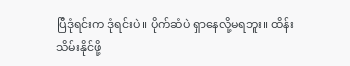ပြီဒုံရင်းက ဒုံရင်းပဲ။ ပိုက်ဆံပဲ ရှာနေလို့မရဘူး။ ထိန်းသိမ်းနိုင်ဖို့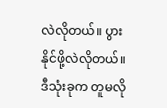လဲလိုတယ်။ ပွားနိုင်ဖို့လဲလိုတယ်။ ဒီသုံးခုက တူမလို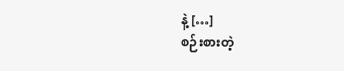နဲ့ […]
စဉ်းစားတဲ့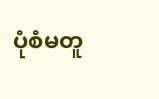ပုံစံမတူ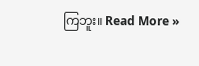ကြဘူး။ Read More »